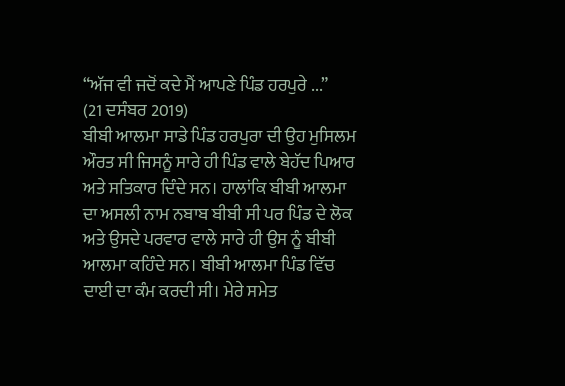“ਅੱਜ ਵੀ ਜਦੋਂ ਕਦੇ ਮੈਂ ਆਪਣੇ ਪਿੰਡ ਹਰਪੁਰੇ ...”
(21 ਦਸੰਬਰ 2019)
ਬੀਬੀ ਆਲਮਾ ਸਾਡੇ ਪਿੰਡ ਹਰਪੁਰਾ ਦੀ ਉਹ ਮੁਸਿਲਮ ਔਰਤ ਸੀ ਜਿਸਨੂੰ ਸਾਰੇ ਹੀ ਪਿੰਡ ਵਾਲੇ ਬੇਹੱਦ ਪਿਆਰ ਅਤੇ ਸਤਿਕਾਰ ਦਿੰਦੇ ਸਨ। ਹਾਲਾਂਕਿ ਬੀਬੀ ਆਲਮਾ ਦਾ ਅਸਲੀ ਨਾਮ ਨਬਾਬ ਬੀਬੀ ਸੀ ਪਰ ਪਿੰਡ ਦੇ ਲੋਕ ਅਤੇ ਉਸਦੇ ਪਰਵਾਰ ਵਾਲੇ ਸਾਰੇ ਹੀ ਉਸ ਨੂੰ ਬੀਬੀ ਆਲਮਾ ਕਹਿੰਦੇ ਸਨ। ਬੀਬੀ ਆਲਮਾ ਪਿੰਡ ਵਿੱਚ ਦਾਈ ਦਾ ਕੰਮ ਕਰਦੀ ਸੀ। ਮੇਰੇ ਸਮੇਤ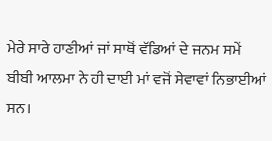ਮੇਰੇ ਸਾਰੇ ਹਾਣੀਆਂ ਜਾਂ ਸਾਥੋਂ ਵੱਡਿਆਂ ਦੇ ਜਨਮ ਸਮੇਂ ਬੀਬੀ ਆਲਮਾ ਨੇ ਹੀ ਦਾਈ ਮਾਂ ਵਜੋਂ ਸੇਵਾਵਾਂ ਨਿਭਾਈਆਂ ਸਨ।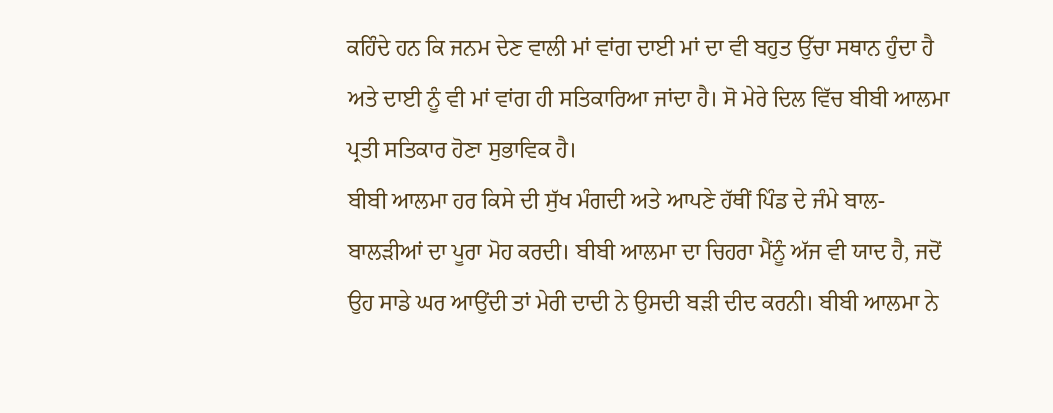ਕਹਿੰਦੇ ਹਨ ਕਿ ਜਨਮ ਦੇਣ ਵਾਲੀ ਮਾਂ ਵਾਂਗ ਦਾਈ ਮਾਂ ਦਾ ਵੀ ਬਹੁਤ ਉੱਚਾ ਸਥਾਨ ਹੁੰਦਾ ਹੈ ਅਤੇ ਦਾਈ ਨੂੰ ਵੀ ਮਾਂ ਵਾਂਗ ਹੀ ਸਤਿਕਾਰਿਆ ਜਾਂਦਾ ਹੈ। ਸੋ ਮੇਰੇ ਦਿਲ ਵਿੱਚ ਬੀਬੀ ਆਲਮਾ ਪ੍ਰਤੀ ਸਤਿਕਾਰ ਹੋਣਾ ਸੁਭਾਵਿਕ ਹੈ।
ਬੀਬੀ ਆਲਮਾ ਹਰ ਕਿਸੇ ਦੀ ਸੁੱਖ ਮੰਗਦੀ ਅਤੇ ਆਪਣੇ ਹੱਥੀਂ ਪਿੰਡ ਦੇ ਜੰਮੇ ਬਾਲ-ਬਾਲੜੀਆਂ ਦਾ ਪੂਰਾ ਮੋਹ ਕਰਦੀ। ਬੀਬੀ ਆਲਮਾ ਦਾ ਚਿਹਰਾ ਮੈਂਨੂੰ ਅੱਜ ਵੀ ਯਾਦ ਹੈ, ਜਦੋਂ ਉਹ ਸਾਡੇ ਘਰ ਆਉਂਦੀ ਤਾਂ ਮੇਰੀ ਦਾਦੀ ਨੇ ਉਸਦੀ ਬੜੀ ਦੀਦ ਕਰਨੀ। ਬੀਬੀ ਆਲਮਾ ਨੇ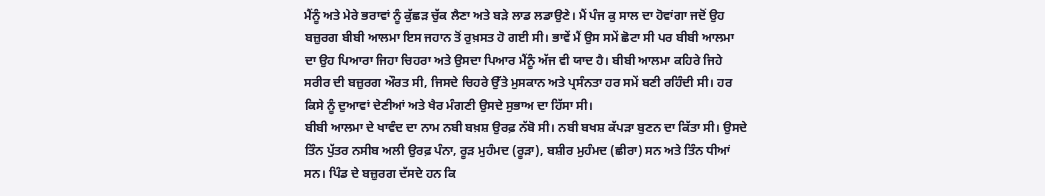ਮੈਂਨੂੰ ਅਤੇ ਮੇਰੇ ਭਰਾਵਾਂ ਨੂੰ ਕੁੱਛੜ ਚੁੱਕ ਲੈਣਾ ਅਤੇ ਬੜੇ ਲਾਡ ਲਡਾਉਣੇ। ਮੈਂ ਪੰਜ ਕੁ ਸਾਲ ਦਾ ਹੋਵਾਂਗਾ ਜਦੋਂ ਉਹ ਬਜ਼ੁਰਗ ਬੀਬੀ ਆਲਮਾ ਇਸ ਜਹਾਨ ਤੋਂ ਰੁਖ਼ਸਤ ਹੋ ਗਈ ਸੀ। ਭਾਵੇਂ ਮੈਂ ਉਸ ਸਮੇਂ ਛੋਟਾ ਸੀ ਪਰ ਬੀਬੀ ਆਲਮਾ ਦਾ ਉਹ ਪਿਆਰਾ ਜਿਹਾ ਚਿਹਰਾ ਅਤੇ ਉਸਦਾ ਪਿਆਰ ਮੈਂਨੂੰ ਅੱਜ ਵੀ ਯਾਦ ਹੈ। ਬੀਬੀ ਆਲਮਾ ਕਹਿਰੇ ਜਿਹੇ ਸਰੀਰ ਦੀ ਬਜ਼ੁਰਗ ਔਰਤ ਸੀ, ਜਿਸਦੇ ਚਿਹਰੇ ਉੱਤੇ ਮੁਸਕਾਨ ਅਤੇ ਪ੍ਰਸੰਨਤਾ ਹਰ ਸਮੇਂ ਬਣੀ ਰਹਿੰਦੀ ਸੀ। ਹਰ ਕਿਸੇ ਨੂੰ ਦੁਆਵਾਂ ਦੇਣੀਆਂ ਅਤੇ ਖੈਰ ਮੰਗਣੀ ਉਸਦੇ ਸੁਭਾਅ ਦਾ ਹਿੱਸਾ ਸੀ।
ਬੀਬੀ ਆਲਮਾ ਦੇ ਖਾਵੰਦ ਦਾ ਨਾਮ ਨਬੀ ਬਖ਼ਸ਼ ਉਰਫ਼ ਨੱਬੋ ਸੀ। ਨਬੀ ਬਖਸ਼ ਕੱਪੜਾ ਬੁਣਨ ਦਾ ਕਿੱਤਾ ਸੀ। ਉਸਦੇ ਤਿੰਨ ਪੁੱਤਰ ਨਸੀਬ ਅਲੀ ਉਰਫ਼ ਪੰਨਾ, ਰੂੜ ਮੁਹੰਮਦ (ਰੂੜਾ), ਬਸ਼ੀਰ ਮੁਹੰਮਦ (ਛੀਰਾ) ਸਨ ਅਤੇ ਤਿੰਨ ਧੀਆਂ ਸਨ। ਪਿੰਡ ਦੇ ਬਜ਼ੁਰਗ ਦੱਸਦੇ ਹਨ ਕਿ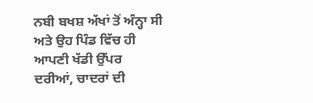ਨਬੀ ਬਖਸ਼ ਅੱਖਾਂ ਤੋਂ ਅੰਨ੍ਹਾ ਸੀ ਅਤੇ ਉਹ ਪਿੰਡ ਵਿੱਚ ਹੀ ਆਪਣੀ ਖੱਡੀ ਉੱਪਰ ਦਰੀਆਂ, ਚਾਦਰਾਂ ਦੀ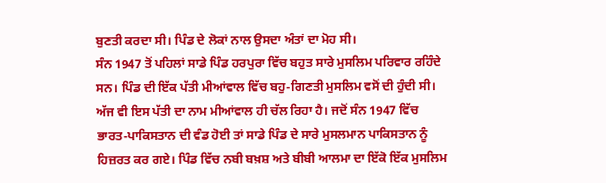ਬੁਣਤੀ ਕਰਦਾ ਸੀ। ਪਿੰਡ ਦੇ ਲੋਕਾਂ ਨਾਲ ਉਸਦਾ ਅੰਤਾਂ ਦਾ ਮੋਹ ਸੀ।
ਸੰਨ 1947 ਤੋਂ ਪਹਿਲਾਂ ਸਾਡੇ ਪਿੰਡ ਹਰਪੁਰਾ ਵਿੱਚ ਬਹੁਤ ਸਾਰੇ ਮੁਸਲਿਮ ਪਰਿਵਾਰ ਰਹਿੰਦੇ ਸਨ। ਪਿੰਡ ਦੀ ਇੱਕ ਪੱਤੀ ਮੀਆਂਵਾਲ ਵਿੱਚ ਬਹੁ-ਗਿਣਤੀ ਮੁਸਲਿਮ ਵਸੋਂ ਦੀ ਹੁੰਦੀ ਸੀ। ਅੱਜ ਵੀ ਇਸ ਪੱਤੀ ਦਾ ਨਾਮ ਮੀਆਂਵਾਲ ਹੀ ਚੱਲ ਰਿਹਾ ਹੈ। ਜਦੋਂ ਸੰਨ 1947 ਵਿੱਚ ਭਾਰਤ-ਪਾਕਿਸਤਾਨ ਦੀ ਵੰਡ ਹੋਈ ਤਾਂ ਸਾਡੇ ਪਿੰਡ ਦੇ ਸਾਰੇ ਮੁਸਲਮਾਨ ਪਾਕਿਸਤਾਨ ਨੂੰ ਹਿਜ਼ਰਤ ਕਰ ਗਏ। ਪਿੰਡ ਵਿੱਚ ਨਬੀ ਬਖ਼ਸ਼ ਅਤੇ ਬੀਬੀ ਆਲਮਾ ਦਾ ਇੱਕੋ ਇੱਕ ਮੁਸਲਿਮ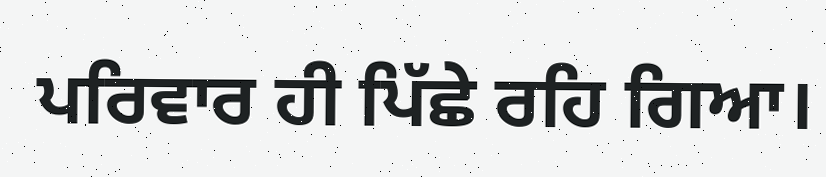ਪਰਿਵਾਰ ਹੀ ਪਿੱਛੇ ਰਹਿ ਗਿਆ।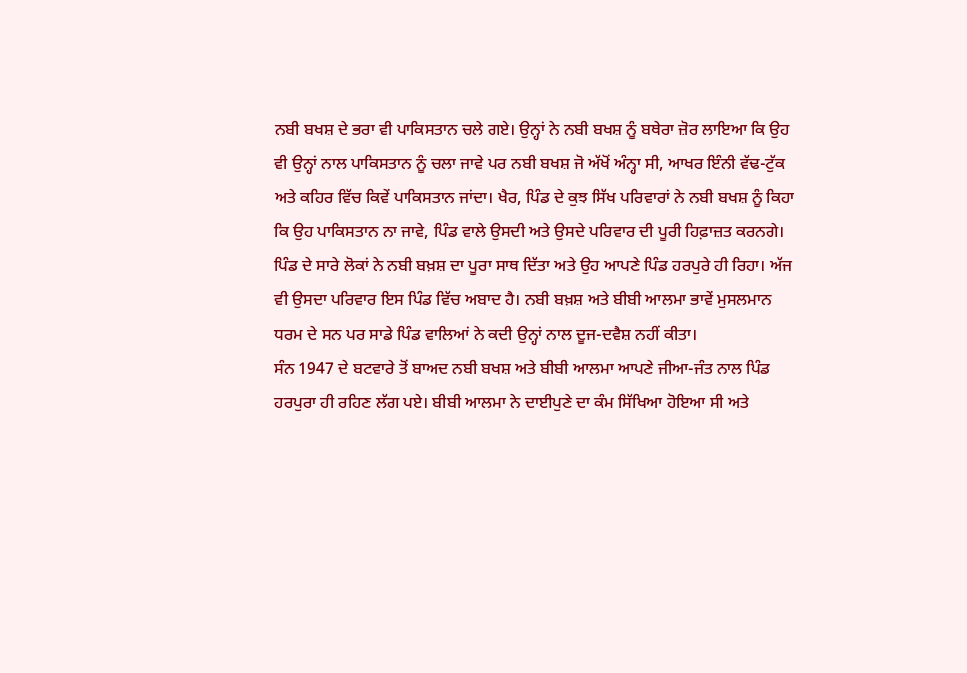ਨਬੀ ਬਖਸ਼ ਦੇ ਭਰਾ ਵੀ ਪਾਕਿਸਤਾਨ ਚਲੇ ਗਏ। ਉਨ੍ਹਾਂ ਨੇ ਨਬੀ ਬਖਸ਼ ਨੂੰ ਬਥੇਰਾ ਜ਼ੋਰ ਲਾਇਆ ਕਿ ਉਹ ਵੀ ਉਨ੍ਹਾਂ ਨਾਲ ਪਾਕਿਸਤਾਨ ਨੂੰ ਚਲਾ ਜਾਵੇ ਪਰ ਨਬੀ ਬਖਸ਼ ਜੋ ਅੱਖੋਂ ਅੰਨ੍ਹਾ ਸੀ, ਆਖਰ ਇੰਨੀ ਵੱਢ-ਟੁੱਕ ਅਤੇ ਕਹਿਰ ਵਿੱਚ ਕਿਵੇਂ ਪਾਕਿਸਤਾਨ ਜਾਂਦਾ। ਖੈਰ, ਪਿੰਡ ਦੇ ਕੁਝ ਸਿੱਖ ਪਰਿਵਾਰਾਂ ਨੇ ਨਬੀ ਬਖਸ਼ ਨੂੰ ਕਿਹਾ ਕਿ ਉਹ ਪਾਕਿਸਤਾਨ ਨਾ ਜਾਵੇ, ਪਿੰਡ ਵਾਲੇ ਉਸਦੀ ਅਤੇ ਉਸਦੇ ਪਰਿਵਾਰ ਦੀ ਪੂਰੀ ਹਿਫ਼ਾਜ਼ਤ ਕਰਨਗੇ। ਪਿੰਡ ਦੇ ਸਾਰੇ ਲੋਕਾਂ ਨੇ ਨਬੀ ਬਖ਼ਸ਼ ਦਾ ਪੂਰਾ ਸਾਥ ਦਿੱਤਾ ਅਤੇ ਉਹ ਆਪਣੇ ਪਿੰਡ ਹਰਪੁਰੇ ਹੀ ਰਿਹਾ। ਅੱਜ ਵੀ ਉਸਦਾ ਪਰਿਵਾਰ ਇਸ ਪਿੰਡ ਵਿੱਚ ਅਬਾਦ ਹੈ। ਨਬੀ ਬਖ਼ਸ਼ ਅਤੇ ਬੀਬੀ ਆਲਮਾ ਭਾਵੇਂ ਮੁਸਲਮਾਨ ਧਰਮ ਦੇ ਸਨ ਪਰ ਸਾਡੇ ਪਿੰਡ ਵਾਲਿਆਂ ਨੇ ਕਦੀ ਉਨ੍ਹਾਂ ਨਾਲ ਦੂਜ-ਦਵੈਸ਼ ਨਹੀਂ ਕੀਤਾ।
ਸੰਨ 1947 ਦੇ ਬਟਵਾਰੇ ਤੋਂ ਬਾਅਦ ਨਬੀ ਬਖਸ਼ ਅਤੇ ਬੀਬੀ ਆਲਮਾ ਆਪਣੇ ਜੀਆ-ਜੰਤ ਨਾਲ ਪਿੰਡ ਹਰਪੁਰਾ ਹੀ ਰਹਿਣ ਲੱਗ ਪਏ। ਬੀਬੀ ਆਲਮਾ ਨੇ ਦਾਈਪੁਣੇ ਦਾ ਕੰਮ ਸਿੱਖਿਆ ਹੋਇਆ ਸੀ ਅਤੇ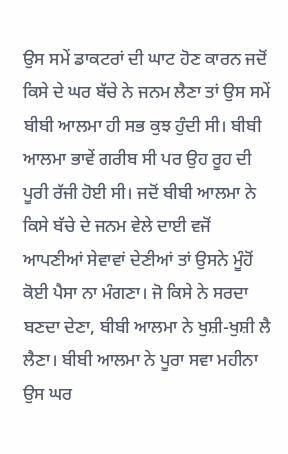ਉਸ ਸਮੇਂ ਡਾਕਟਰਾਂ ਦੀ ਘਾਟ ਹੋਣ ਕਾਰਨ ਜਦੋਂ ਕਿਸੇ ਦੇ ਘਰ ਬੱਚੇ ਨੇ ਜਨਮ ਲੈਣਾ ਤਾਂ ਉਸ ਸਮੇਂ ਬੀਬੀ ਆਲਮਾ ਹੀ ਸਭ ਕੁਝ ਹੁੰਦੀ ਸੀ। ਬੀਬੀ ਆਲਮਾ ਭਾਵੇਂ ਗਰੀਬ ਸੀ ਪਰ ਉਹ ਰੂਹ ਦੀ ਪੂਰੀ ਰੱਜੀ ਹੋਈ ਸੀ। ਜਦੋਂ ਬੀਬੀ ਆਲਮਾ ਨੇ ਕਿਸੇ ਬੱਚੇ ਦੇ ਜਨਮ ਵੇਲੇ ਦਾਈ ਵਜੋਂ ਆਪਣੀਆਂ ਸੇਵਾਵਾਂ ਦੇਣੀਆਂ ਤਾਂ ਉਸਨੇ ਮੂੰਹੋਂ ਕੋਈ ਪੈਸਾ ਨਾ ਮੰਗਣਾ। ਜੋ ਕਿਸੇ ਨੇ ਸਰਦਾ ਬਣਦਾ ਦੇਣਾ, ਬੀਬੀ ਆਲਮਾ ਨੇ ਖੁਸ਼ੀ-ਖੁਸ਼ੀ ਲੈ ਲੈਣਾ। ਬੀਬੀ ਆਲਮਾ ਨੇ ਪੂਰਾ ਸਵਾ ਮਹੀਨਾ ਉਸ ਘਰ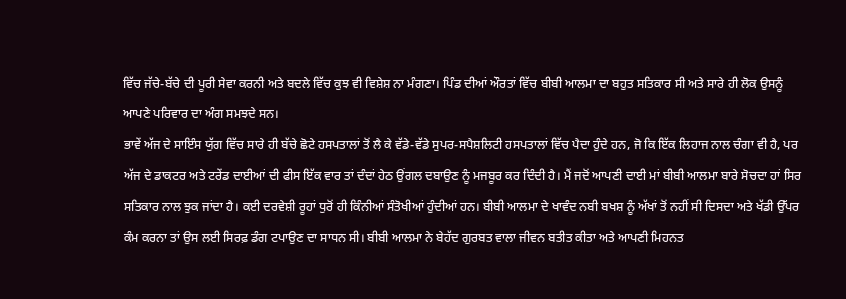ਵਿੱਚ ਜੱਚੇ-ਬੱਚੇ ਦੀ ਪੂਰੀ ਸੇਵਾ ਕਰਨੀ ਅਤੇ ਬਦਲੇ ਵਿੱਚ ਕੁਝ ਵੀ ਵਿਸ਼ੇਸ਼ ਨਾ ਮੰਗਣਾ। ਪਿੰਡ ਦੀਆਂ ਔਰਤਾਂ ਵਿੱਚ ਬੀਬੀ ਆਲਮਾ ਦਾ ਬਹੁਤ ਸਤਿਕਾਰ ਸੀ ਅਤੇ ਸਾਰੇ ਹੀ ਲੋਕ ਉਸਨੂੰ ਆਪਣੇ ਪਰਿਵਾਰ ਦਾ ਅੰਗ ਸਮਝਦੇ ਸਨ।
ਭਾਵੇਂ ਅੱਜ ਦੇ ਸਾਇੰਸ ਯੁੱਗ ਵਿੱਚ ਸਾਰੇ ਹੀ ਬੱਚੇ ਛੋਟੇ ਹਸਪਤਾਲਾਂ ਤੋਂ ਲੈ ਕੇ ਵੱਡੇ-ਵੱਡੇ ਸੁਪਰ-ਸਪੈਸ਼ਲਿਟੀ ਹਸਪਤਾਲਾਂ ਵਿੱਚ ਪੈਦਾ ਹੁੰਦੇ ਹਨ, ਜੋ ਕਿ ਇੱਕ ਲਿਹਾਜ ਨਾਲ ਚੰਗਾ ਵੀ ਹੈ, ਪਰ ਅੱਜ ਦੇ ਡਾਕਟਰ ਅਤੇ ਟਰੇਂਡ ਦਾਈਆਂ ਦੀ ਫੀਸ ਇੱਕ ਵਾਰ ਤਾਂ ਦੰਦਾਂ ਹੇਠ ਉਂਗਲ ਦਬਾਉਣ ਨੂੰ ਮਜਬੂਰ ਕਰ ਦਿੰਦੀ ਹੈ। ਮੈਂ ਜਦੋਂ ਆਪਣੀ ਦਾਈ ਮਾਂ ਬੀਬੀ ਆਲਮਾ ਬਾਰੇ ਸੋਚਦਾ ਹਾਂ ਸਿਰ ਸਤਿਕਾਰ ਨਾਲ ਝੁਕ ਜਾਂਦਾ ਹੈ। ਕਈ ਦਰਵੇਸ਼ੀ ਰੂਹਾਂ ਧੁਰੋਂ ਹੀ ਕਿੰਨੀਆਂ ਸੰਤੋਖੀਆਂ ਹੁੰਦੀਆਂ ਹਨ। ਬੀਬੀ ਆਲਮਾ ਦੇ ਖਾਵੰਦ ਨਬੀ ਬਖਸ਼ ਨੂੰ ਅੱਖਾਂ ਤੋਂ ਨਹੀਂ ਸੀ ਦਿਸਦਾ ਅਤੇ ਖੱਡੀ ਉੱਪਰ ਕੰਮ ਕਰਨਾ ਤਾਂ ਉਸ ਲਈ ਸਿਰਫ਼ ਡੰਗ ਟਪਾਉਣ ਦਾ ਸਾਧਨ ਸੀ। ਬੀਬੀ ਆਲਮਾ ਨੇ ਬੇਹੱਦ ਗੁਰਬਤ ਵਾਲਾ ਜੀਵਨ ਬਤੀਤ ਕੀਤਾ ਅਤੇ ਆਪਣੀ ਮਿਹਨਤ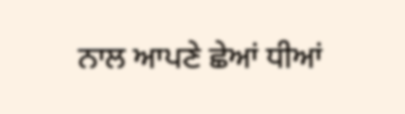ਨਾਲ ਆਪਣੇ ਛੇਆਂ ਧੀਆਂ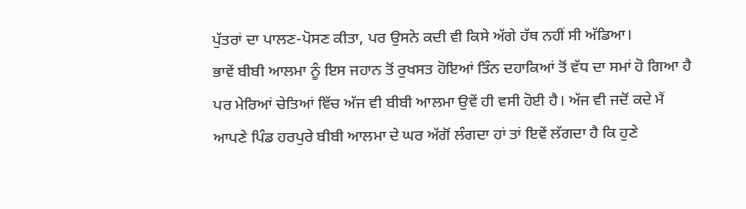ਪੁੱਤਰਾਂ ਦਾ ਪਾਲਣ-ਪੋਸਣ ਕੀਤਾ, ਪਰ ਉਸਨੇ ਕਦੀ ਵੀ ਕਿਸੇ ਅੱਗੇ ਹੱਥ ਨਹੀਂ ਸੀ ਅੱਡਿਆ।
ਭਾਵੇਂ ਬੀਬੀ ਆਲਮਾ ਨੂੰ ਇਸ ਜਹਾਨ ਤੋਂ ਰੁਖਸਤ ਹੋਇਆਂ ਤਿੰਨ ਦਹਾਕਿਆਂ ਤੋਂ ਵੱਧ ਦਾ ਸਮਾਂ ਹੋ ਗਿਆ ਹੈ ਪਰ ਮੇਰਿਆਂ ਚੇਤਿਆਂ ਵਿੱਚ ਅੱਜ ਵੀ ਬੀਬੀ ਆਲਮਾ ਉਵੇਂ ਹੀ ਵਸੀ ਹੋਈ ਹੈ। ਅੱਜ ਵੀ ਜਦੋਂ ਕਦੇ ਮੈਂ ਆਪਣੇ ਪਿੰਡ ਹਰਪੁਰੇ ਬੀਬੀ ਆਲਮਾ ਦੇ ਘਰ ਅੱਗੋਂ ਲੰਗਦਾ ਹਾਂ ਤਾਂ ਇਵੇਂ ਲੱਗਦਾ ਹੈ ਕਿ ਹੁਣੇ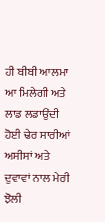ਹੀ ਬੀਬੀ ਆਲਮਾ ਆ ਮਿਲੇਗੀ ਅਤੇ ਲਾਡ ਲਡਾਉਂਦੀ ਹੋਈ ਢੇਰ ਸਾਰੀਆਂ ਅਸੀਸਾਂ ਅਤੇ ਦੁਵਾਵਾਂ ਨਾਲ ਮੇਰੀ ਝੋਲੀ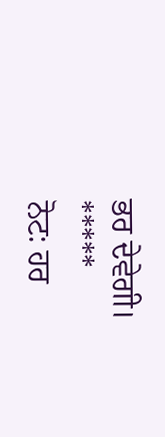ਭਰ ਦੇਵੇਗੀ।
*****
ਨੋਟ: ਹਰ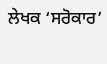ਲੇਖਕ ‘ਸਰੋਕਾਰ’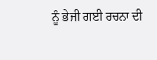ਨੂੰ ਭੇਜੀ ਗਈ ਰਚਨਾ ਦੀ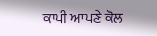ਕਾਪੀ ਆਪਣੇ ਕੋਲ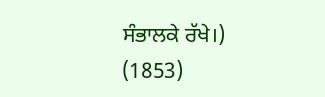ਸੰਭਾਲਕੇ ਰੱਖੇ।)
(1853)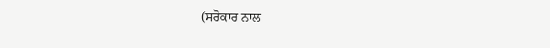(ਸਰੋਕਾਰ ਨਾਲ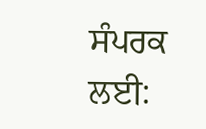ਸੰਪਰਕ ਲਈ: